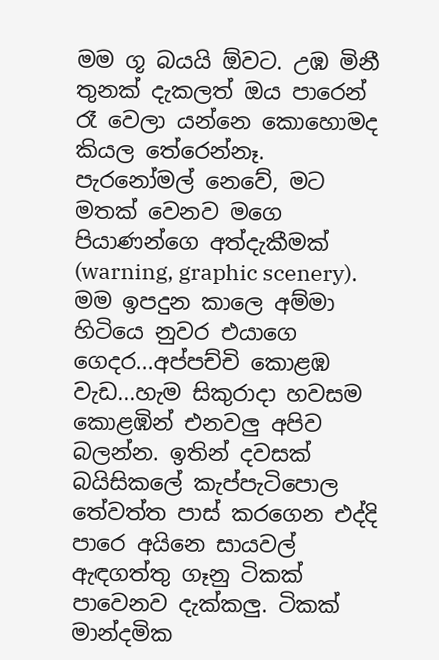මම ගූ බයයි ඕවට. උඹ මිනී තුනක් දැකලත් ඔය පාරෙන් රෑ වෙලා යන්නෙ කොහොමද කියල තේරෙන්නෑ.
පැරනෝමල් නෙවේ, මට මතක් වෙනව මගෙ පියාණන්ගෙ අත්දැකීමක් (warning, graphic scenery). මම ඉපදුන කාලෙ අම්මා හිටියෙ නුවර එයාගෙ ගෙදර...අප්පච්චි කොළඹ වැඩ...හැම සිකුරාදා හවසම කොළඹින් එනවලු අපිව බලන්න. ඉතින් දවසක් බයිසිකලේ කැප්පැටිපොල තේවත්ත පාස් කරගෙන එද්දි පාරෙ අයිනෙ සායවල් ඇඳගත්තු ගෑනු ටිකක් පාවෙනව දැක්කලු. ටිකක් මාන්දමික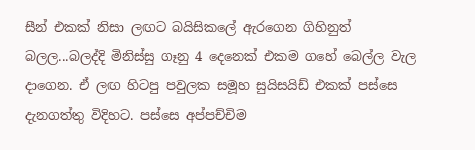සීන් එකක් නිසා ලඟට බයිසිකලේ ඇරගෙන ගිහිනුත් බලල...බලද්දි මිනිස්සු ගෑනු 4 දෙනෙක් එකම ගහේ බෙල්ල වැල දාගෙන. ඒ ලඟ හිටපු පවුලක සමූහ සුයිසයිඩ් එකක් පස්සෙ දැනගත්තු විදිහට. පස්සෙ අප්පච්චිම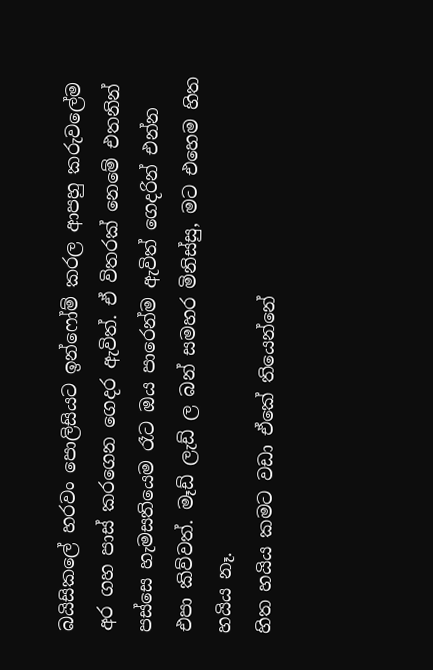බයිසිකලේ හරවං පොලිසියට ඉන්ෆෝම් කරල ආපහු කරුවලේම අර ගහ පාස් කරගෙන ගෙදර ඇවිත්. ඒ විතරක් නෙමේ එතනින් පස්සෙ හැමසතියෙම රෑට ඔය පාරෙන්ම ඇවිත් ගෙදරින් එන්න එපා කිව්වත්. මෑඩ් ලැඩ් ල බන් සමහර මිනිස්සු, මට එහෙම හිත හයිය නෑ.
හිත හයිය කමට වඩා ඒකේ තියෙන්නේ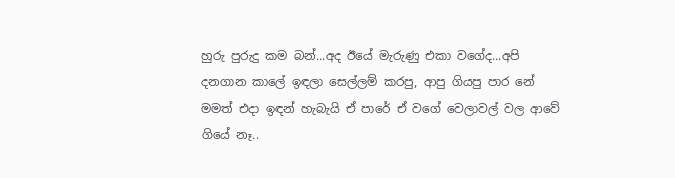හුරු පුරුදු කම බන්...අද ඊයේ මැරුණු එකා වගේද...අපි දනගාන කාලේ ඉඳලා සෙල්ලම් කරපු, ආපු ගියපු පාර නේ
මමත් එදා ඉඳන් හැබැයි ඒ පාරේ ඒ වගේ වෙලාවල් වල ආවේ ගියේ නෑ..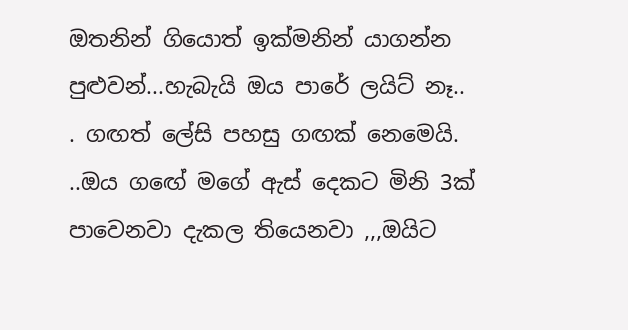ඔතනින් ගියොත් ඉක්මනින් යාගන්න පුළුවන්...හැබැයි ඔය පාරේ ලයිට් නෑ..
. ගඟත් ලේසි පහසු ගඟක් නෙමෙයි.
..ඔය ගඟේ මගේ ඇස් දෙකට මිනි 3ක් පාවෙනවා දැකල තියෙනවා ,,,ඔයිට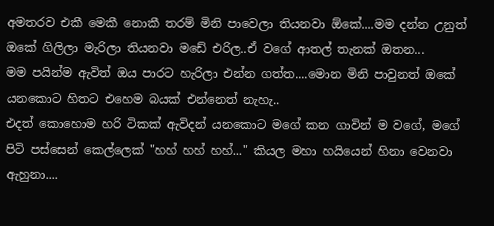අමතරව එකී මෙකී නොකී තරම් මිනි පාවෙලා තියනවා ඕකේ....මම දන්න උනුත් ඔකේ ගිලිලා මැරිලා තියනවා මඩේ එරිල..ඒ වගේ ආතල් තැනක් ඔතන...
මම පයින්ම ඇවිත් ඔය පාරට හැරිලා එන්න ගත්ත....මොන මිනි පාවුනත් ඔකේ යනකොට හිතට එහෙම බයක් එන්නෙත් නැහැ..
එදත් කොහොම හරි ටිකක් ඇවිදන් යනකොට මගේ කන ගාවින් ම වගේ, මගේ පිටි පස්සෙන් කෙල්ලෙක් "හහ් හහ් හහ්..." කියල මහා හයියෙන් හිනා වෙනවා ඇහුනා....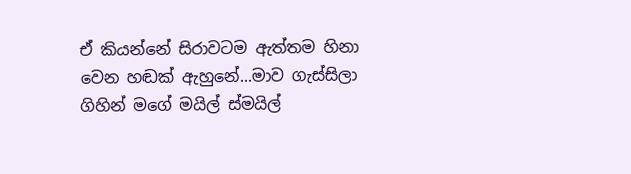ඒ කියන්නේ සිරාවටම ඇත්තම හිනා වෙන හඬක් ඇහුනේ...මාව ගැස්සිලා ගිහින් මගේ මයිල් ස්මයිල්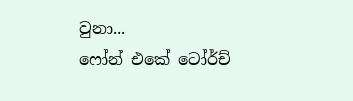වුනා...
ෆෝන් එකේ ටෝර්ච්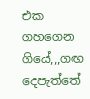එක ගහගෙන ගියේ,,,ගඟ දෙපැත්තේ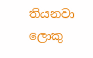තියනවා ලොකු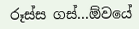රූස්ස ගස්...ඕවයේ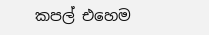කපල් එහෙම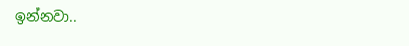ඉන්නවා..